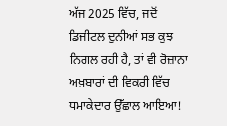ਅੱਜ 2025 ਵਿੱਚ, ਜਦੋਂ ਡਿਜੀਟਲ ਦੁਨੀਆਂ ਸਭ ਕੁਝ ਨਿਗਲ ਰਹੀ ਹੈ, ਤਾਂ ਵੀ ਰੋਜ਼ਾਨਾ ਅਖ਼ਬਾਰਾਂ ਦੀ ਵਿਕਰੀ ਵਿੱਚ ਧਮਾਕੇਦਾਰ ਉੱਛਾਲ ਆਇਆ!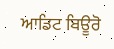ਆਡਿਟ ਬਿਊਰੋ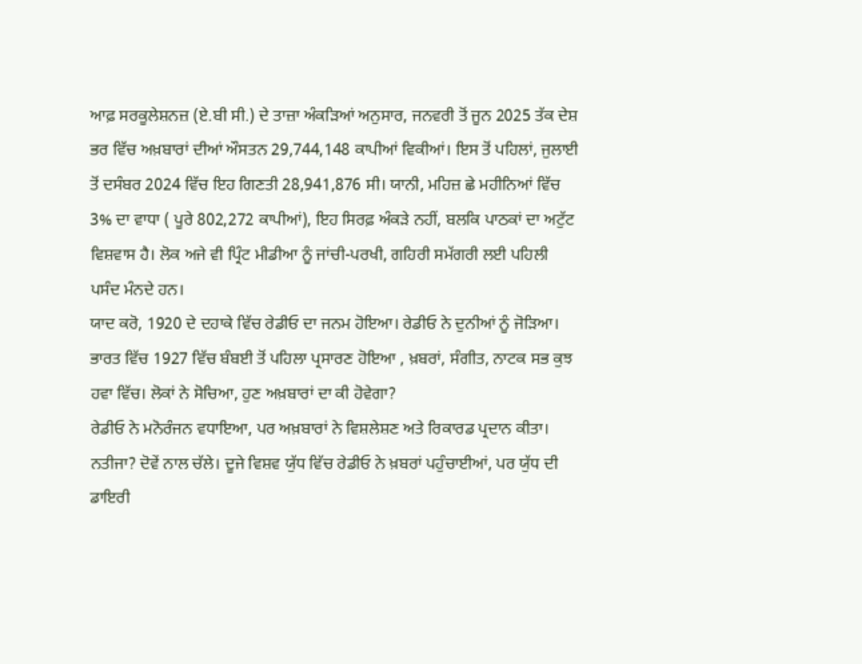ਆਫ਼ ਸਰਕੂਲੇਸ਼ਨਜ਼ (ਏ.ਬੀ ਸੀ.) ਦੇ ਤਾਜ਼ਾ ਅੰਕੜਿਆਂ ਅਨੁਸਾਰ, ਜਨਵਰੀ ਤੋਂ ਜੂਨ 2025 ਤੱਕ ਦੇਸ਼ ਭਰ ਵਿੱਚ ਅਖ਼ਬਾਰਾਂ ਦੀਆਂ ਔਸਤਨ 29,744,148 ਕਾਪੀਆਂ ਵਿਕੀਆਂ। ਇਸ ਤੋਂ ਪਹਿਲਾਂ, ਜੁਲਾਈ ਤੋਂ ਦਸੰਬਰ 2024 ਵਿੱਚ ਇਹ ਗਿਣਤੀ 28,941,876 ਸੀ। ਯਾਨੀ, ਮਹਿਜ਼ ਛੇ ਮਹੀਨਿਆਂ ਵਿੱਚ 3% ਦਾ ਵਾਧਾ ( ਪੂਰੇ 802,272 ਕਾਪੀਆਂ), ਇਹ ਸਿਰਫ਼ ਅੰਕੜੇ ਨਹੀਂ, ਬਲਕਿ ਪਾਠਕਾਂ ਦਾ ਅਟੁੱਟ ਵਿਸ਼ਵਾਸ ਹੈ। ਲੋਕ ਅਜੇ ਵੀ ਪ੍ਰਿੰਟ ਮੀਡੀਆ ਨੂੰ ਜਾਂਚੀ-ਪਰਖੀ, ਗਹਿਰੀ ਸਮੱਗਰੀ ਲਈ ਪਹਿਲੀ ਪਸੰਦ ਮੰਨਦੇ ਹਨ।
ਯਾਦ ਕਰੋ, 1920 ਦੇ ਦਹਾਕੇ ਵਿੱਚ ਰੇਡੀਓ ਦਾ ਜਨਮ ਹੋਇਆ। ਰੇਡੀਓ ਨੇ ਦੁਨੀਆਂ ਨੂੰ ਜੋੜਿਆ। ਭਾਰਤ ਵਿੱਚ 1927 ਵਿੱਚ ਬੰਬਈ ਤੋਂ ਪਹਿਲਾ ਪ੍ਰਸਾਰਣ ਹੋਇਆ , ਖ਼ਬਰਾਂ, ਸੰਗੀਤ, ਨਾਟਕ ਸਭ ਕੁਝ ਹਵਾ ਵਿੱਚ। ਲੋਕਾਂ ਨੇ ਸੋਚਿਆ, ਹੁਣ ਅਖ਼ਬਾਰਾਂ ਦਾ ਕੀ ਹੋਵੇਗਾ?
ਰੇਡੀਓ ਨੇ ਮਨੋਰੰਜਨ ਵਧਾਇਆ, ਪਰ ਅਖ਼ਬਾਰਾਂ ਨੇ ਵਿਸ਼ਲੇਸ਼ਣ ਅਤੇ ਰਿਕਾਰਡ ਪ੍ਰਦਾਨ ਕੀਤਾ। ਨਤੀਜਾ? ਦੋਵੇਂ ਨਾਲ ਚੱਲੇ। ਦੂਜੇ ਵਿਸ਼ਵ ਯੁੱਧ ਵਿੱਚ ਰੇਡੀਓ ਨੇ ਖ਼ਬਰਾਂ ਪਹੁੰਚਾਈਆਂ, ਪਰ ਯੁੱਧ ਦੀ ਡਾਇਰੀ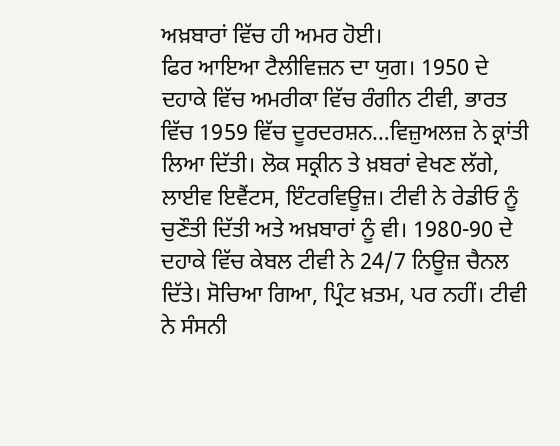ਅਖ਼ਬਾਰਾਂ ਵਿੱਚ ਹੀ ਅਮਰ ਹੋਈ।
ਫਿਰ ਆਇਆ ਟੈਲੀਵਿਜ਼ਨ ਦਾ ਯੁਗ। 1950 ਦੇ ਦਹਾਕੇ ਵਿੱਚ ਅਮਰੀਕਾ ਵਿੱਚ ਰੰਗੀਨ ਟੀਵੀ, ਭਾਰਤ ਵਿੱਚ 1959 ਵਿੱਚ ਦੂਰਦਰਸ਼ਨ…ਵਿਜ਼ੁਅਲਜ਼ ਨੇ ਕ੍ਰਾਂਤੀ ਲਿਆ ਦਿੱਤੀ। ਲੋਕ ਸਕ੍ਰੀਨ ਤੇ ਖ਼ਬਰਾਂ ਵੇਖਣ ਲੱਗੇ, ਲਾਈਵ ਇਵੈਂਟਸ, ਇੰਟਰਵਿਊਜ਼। ਟੀਵੀ ਨੇ ਰੇਡੀਓ ਨੂੰ ਚੁਣੌਤੀ ਦਿੱਤੀ ਅਤੇ ਅਖ਼ਬਾਰਾਂ ਨੂੰ ਵੀ। 1980-90 ਦੇ ਦਹਾਕੇ ਵਿੱਚ ਕੇਬਲ ਟੀਵੀ ਨੇ 24/7 ਨਿਊਜ਼ ਚੈਨਲ ਦਿੱਤੇ। ਸੋਚਿਆ ਗਿਆ, ਪ੍ਰਿੰਟ ਖ਼ਤਮ, ਪਰ ਨਹੀਂ। ਟੀਵੀ ਨੇ ਸੰਸਨੀ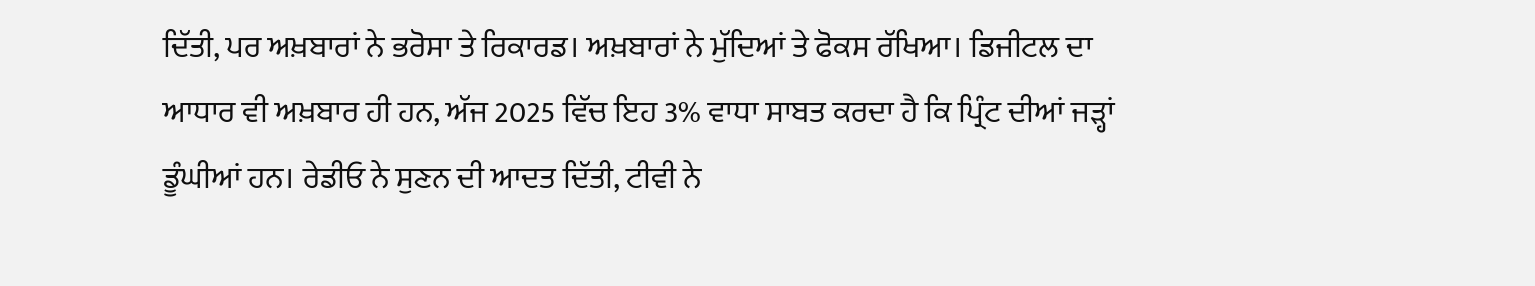ਦਿੱਤੀ, ਪਰ ਅਖ਼ਬਾਰਾਂ ਨੇ ਭਰੋਸਾ ਤੇ ਰਿਕਾਰਡ। ਅਖ਼ਬਾਰਾਂ ਨੇ ਮੁੱਦਿਆਂ ਤੇ ਫੋਕਸ ਰੱਖਿਆ। ਡਿਜੀਟਲ ਦਾ ਆਧਾਰ ਵੀ ਅਖ਼ਬਾਰ ਹੀ ਹਨ, ਅੱਜ 2025 ਵਿੱਚ ਇਹ 3% ਵਾਧਾ ਸਾਬਤ ਕਰਦਾ ਹੈ ਕਿ ਪ੍ਰਿੰਟ ਦੀਆਂ ਜੜ੍ਹਾਂ ਡੂੰਘੀਆਂ ਹਨ। ਰੇਡੀਓ ਨੇ ਸੁਣਨ ਦੀ ਆਦਤ ਦਿੱਤੀ, ਟੀਵੀ ਨੇ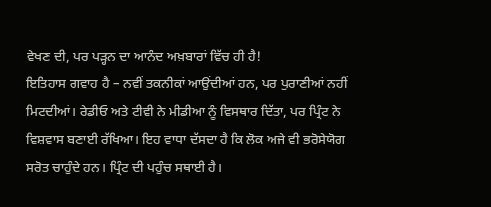ਵੇਖਣ ਦੀ, ਪਰ ਪੜ੍ਹਨ ਦਾ ਆਨੰਦ ਅਖ਼ਬਾਰਾਂ ਵਿੱਚ ਹੀ ਹੈ!
ਇਤਿਹਾਸ ਗਵਾਹ ਹੈ – ਨਵੀਂ ਤਕਨੀਕਾਂ ਆਉਂਦੀਆਂ ਹਨ, ਪਰ ਪੁਰਾਣੀਆਂ ਨਹੀਂ ਮਿਟਦੀਆਂ। ਰੇਡੀਓ ਅਤੇ ਟੀਵੀ ਨੇ ਮੀਡੀਆ ਨੂੰ ਵਿਸਥਾਰ ਦਿੱਤਾ, ਪਰ ਪ੍ਰਿੰਟ ਨੇ ਵਿਸ਼ਵਾਸ ਬਣਾਈ ਰੱਖਿਆ। ਇਹ ਵਾਧਾ ਦੱਸਦਾ ਹੈ ਕਿ ਲੋਕ ਅਜੇ ਵੀ ਭਰੋਸੇਯੋਗ ਸਰੋਤ ਚਾਹੁੰਦੇ ਹਨ। ਪ੍ਰਿੰਟ ਦੀ ਪਹੁੰਚ ਸਥਾਈ ਹੈ।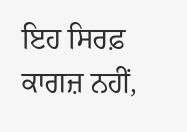ਇਹ ਸਿਰਫ਼ ਕਾਗਜ਼ ਨਹੀਂ,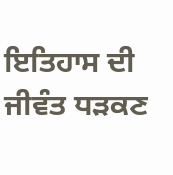ਇਤਿਹਾਸ ਦੀ ਜੀਵੰਤ ਧੜਕਣ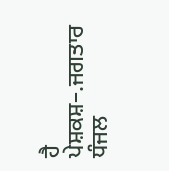ਹੈ
ਪੇਸ਼ਕਸ਼–.ਜਗਤਾਰ ਧੰਜਲ